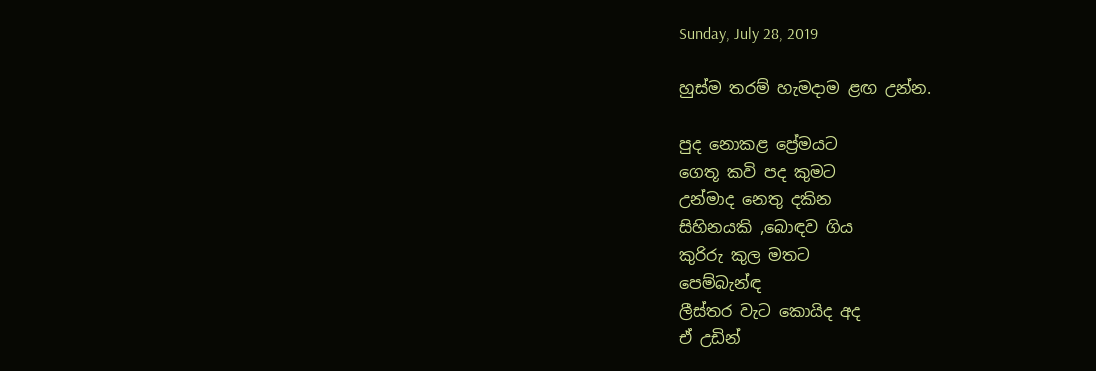Sunday, July 28, 2019

හුස්ම තරම් හැමදාම ළඟ උන්න.

පුද නොකළ ප්‍රේමයට
ගෙතූ කවි පද කුමට
උන්මාද නෙතු දකින
සිහිනයකි ,බොඳව ගිය
කුරිරු කුල මතට
පෙම්බැන්ඳ
ලීස්තර වැට කොයිද අද
ඒ උඩින්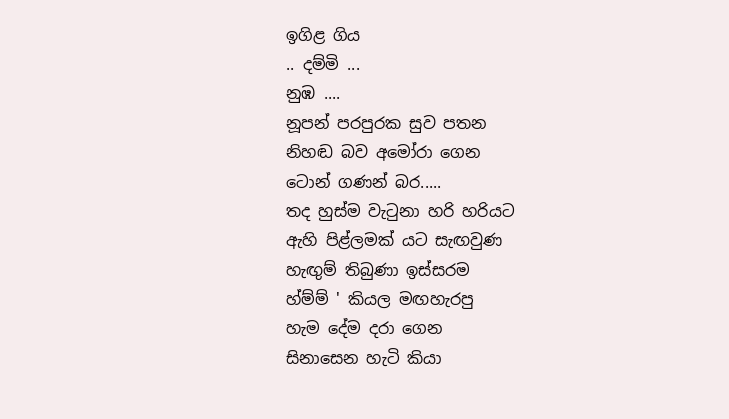ඉගිළ ගිය
.. දම්මි ...
නුඹ ....
නූපන් පරපුරක සුව පතන
නිහඬ බව අමෝරා ගෙන
ටොන් ගණන් බර.....
තද හුස්ම වැටුනා හරි හරියට
ඇහි පිළ්ලමක් යට සැඟවුණ
හැඟුම් තිබුණා ඉස්සරම
හ්ම්ම් ' කියල මඟහැරපු
හැම දේම දරා ගෙන
සිනාසෙන හැටි කියා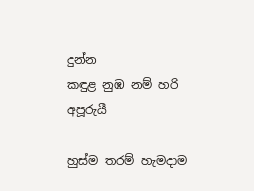දුන්න
කඳුළ නුඹ නම් හරි අපූරුයී

හුස්ම තරම් හැමදාම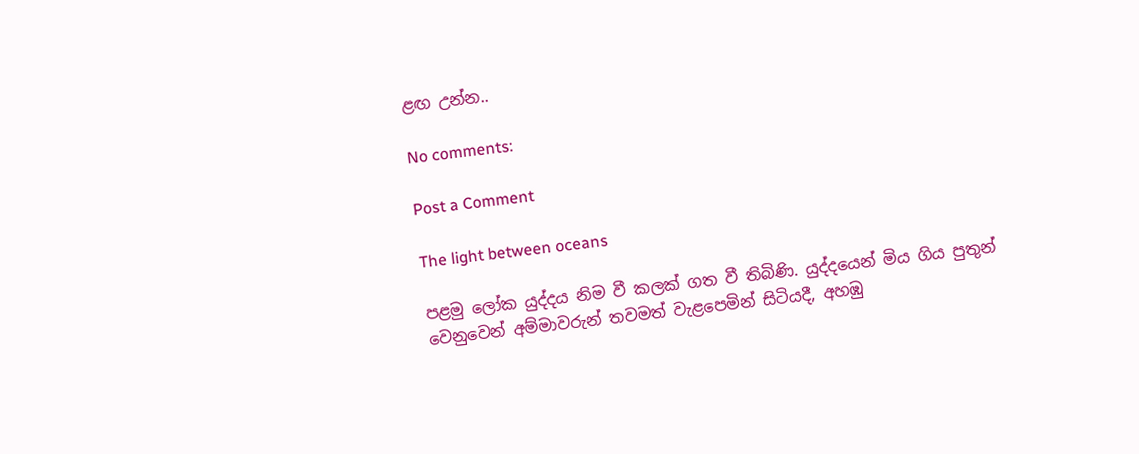ළඟ උන්න..

No comments:

Post a Comment

The light between oceans

පළමු ලෝක යුද්දය නිම වී කලක් ගත වී තිබිණි. යුද්දයෙන් මිය ගිය පුතුන් වෙනුවෙන් අම්මාවරුන් තවමත් වැළපෙමින් සිටියදී, අහඹු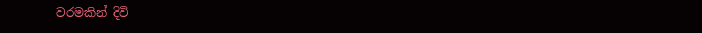වරමකින් දිවි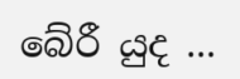බේරී යුද ...